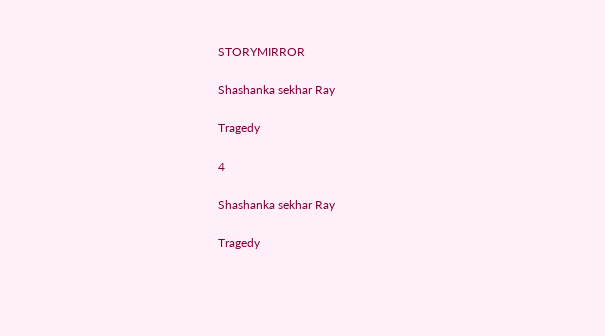STORYMIRROR

Shashanka sekhar Ray

Tragedy

4

Shashanka sekhar Ray

Tragedy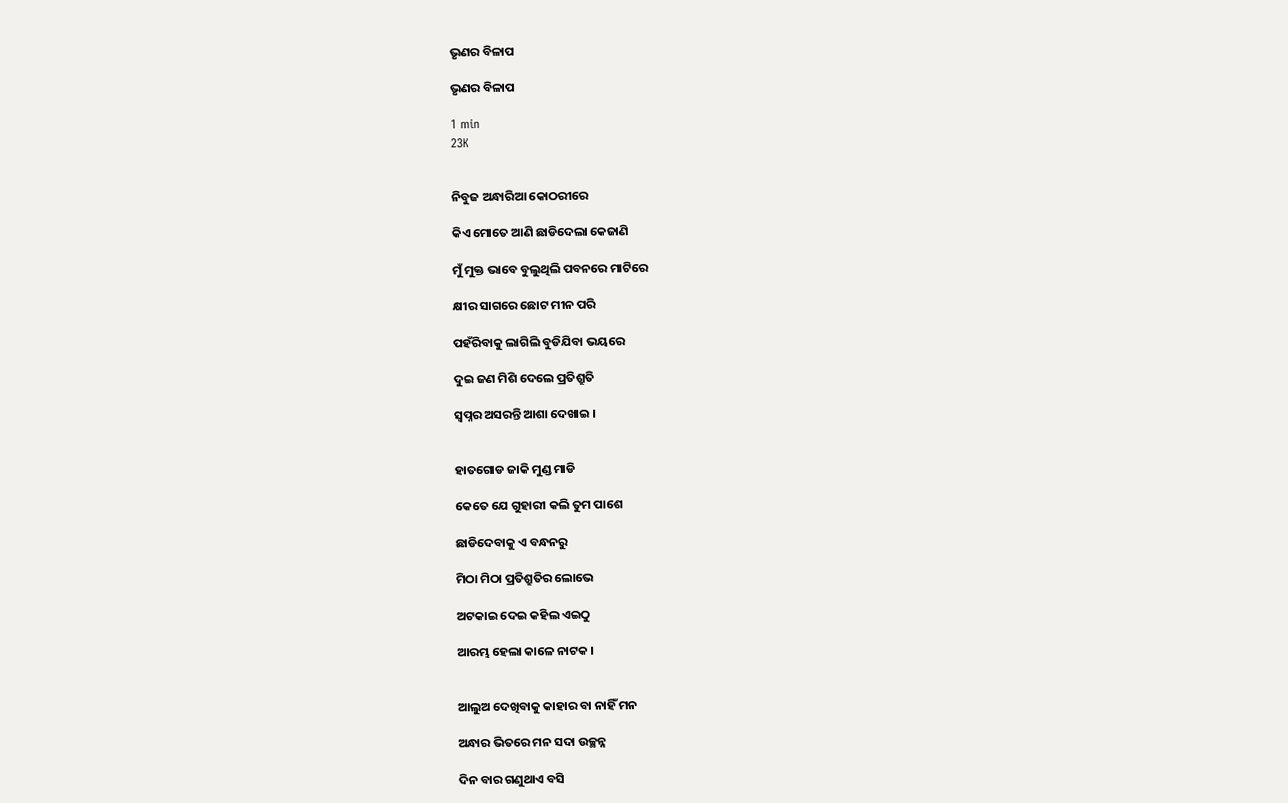ଭୃଣର ବିଳାପ

ଭୃଣର ବିଳାପ

1 min
23K


ନିବୁଜ ଅନ୍ଧାରିଆ କୋଠରୀରେ

କିଏ ମୋତେ ଆଣି ଛାଡିଦେଲା କେଜାଣି

ମୁଁ ମୁକ୍ତ ଭାବେ ବୁଲୁଥିଲି ପବନରେ ମାଟିରେ

କ୍ଷୀର ସାଗରେ ଛୋଟ ମୀନ ପରି

ପହଁରିବାକୁ ଲାଗିଲି ବୁଡିଯିବା ଭୟରେ

ଦୁଇ ଜଣ ମିଶି ଦେଲେ ପ୍ରତିଶ୍ରୁତି

ସ୍ଵପ୍ନର ଅସରନ୍ତି ଆଶା ଦେଖାଇ ।


ହାତଗୋଡ ଜାକି ମୁଣ୍ଡ ମାଡି

କେତେ ଯେ ଗୁହାରୀ କଲି ତୁମ ପାଶେ

ଛାଡିଦେବାକୁ ଏ ବନ୍ଧନରୁ

ମିଠା ମିଠା ପ୍ରତିଶ୍ରୁତିର ଲୋଭେ

ଅଟକାଇ ଦେଇ କହିଲ ଏଇଠୁ

ଆରମ୍ଭ ହେଲା କାଳେ ନାଟକ ।


ଆଲୁଅ ଦେଖିବାକୁ କାହାର ବା ନାହିଁ ମନ

ଅନ୍ଧାର ଭିତରେ ମନ ସଦା ଉଚ୍ଛନ୍ନ

ଦିନ ବାର ଗଣୁଥାଏ ବସି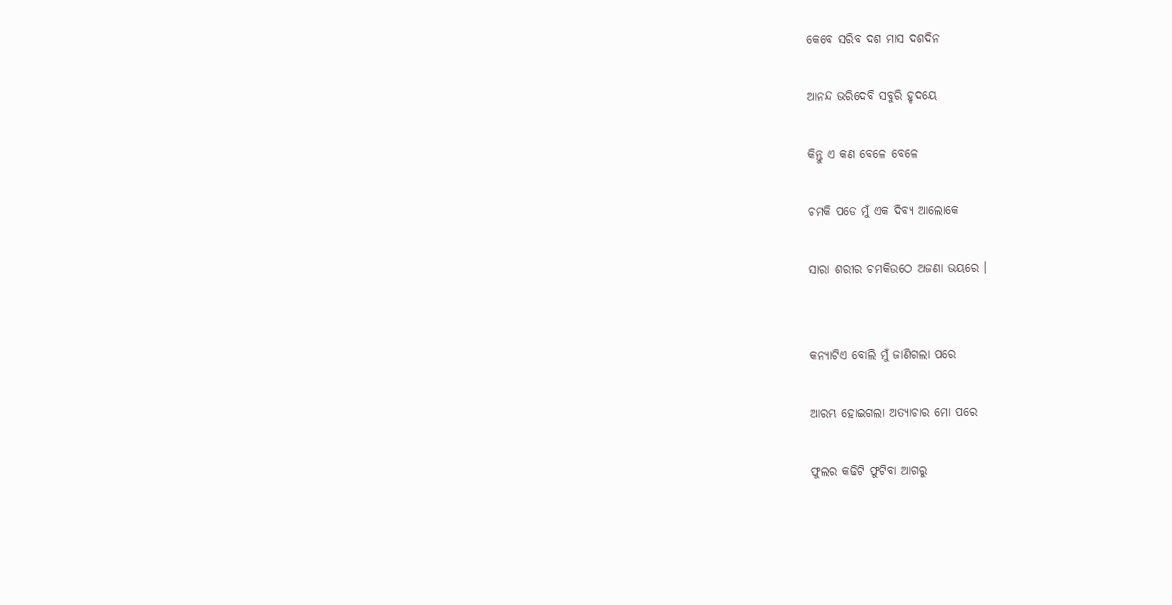କେବେ ସରିବ ଦଶ ମାସ ଦଶଦିନ

ଆନନ୍ଦ ଭରିଦେବି ସବୁରି ହୃଦୟେ

କିନ୍ତୁ ଏ କଣ ବେଳେ ବେଳେ

ଚମକି ପଡେ ମୁଁ ଏକ ଦିବ୍ୟ ଆଲୋକେ

ସାରା ଶରୀର ଚମକିଉଠେ ଅଜଣା ଭୟରେ ।


କନ୍ୟାଟିଏ ବୋଲି ମୁଁ ଜାଣିଗଲା ପରେ

ଆରମ୍ଭ ହୋଇଗଲା ଅତ୍ୟାଚାର ମୋ ପରେ

ଫୁଲର କଢିଟି ଫୁଟିବା ଆଗରୁ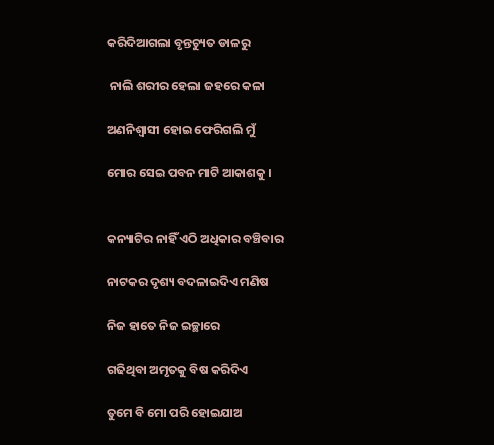କରିଦିଆଗଲା ବୃନ୍ତଚ୍ୟୁତ ଡାଳରୁ

 ନାଲି ଶରୀର ହେଲା ଜହରେ କଳା

ଅଣନିଶ୍ଵାସୀ ହୋଇ ଫେରିଗଲି ମୁଁ

ମୋର ସେଇ ପବନ ମାଟି ଆକାଶକୁ ।


କନ୍ୟାଟିର ନାହିଁ ଏଠି ଅଧିକାର ବଞ୍ଚିବାର

ନାଟକର ଦୃଶ୍ୟ ବଦଳାଇଦିଏ ମଣିଷ

ନିଜ ହାତେ ନିଜ ଇଚ୍ଛାରେ

ଗଢିଥିବା ଅମୃତକୁ ବିଷ କରିଦିଏ

ତୁମେ ବି ମୋ ପରି ହୋଇଯାଅ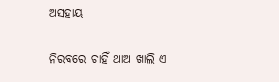ଅସହାୟ

ନିରବରେ ଚାହିଁ ଥାଅ ଖାଲି ଏ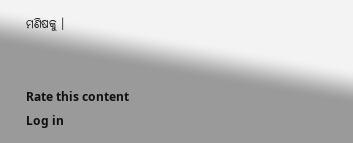ମଣିଷକୁ ।


Rate this content
Log in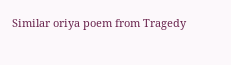Similar oriya poem from Tragedy